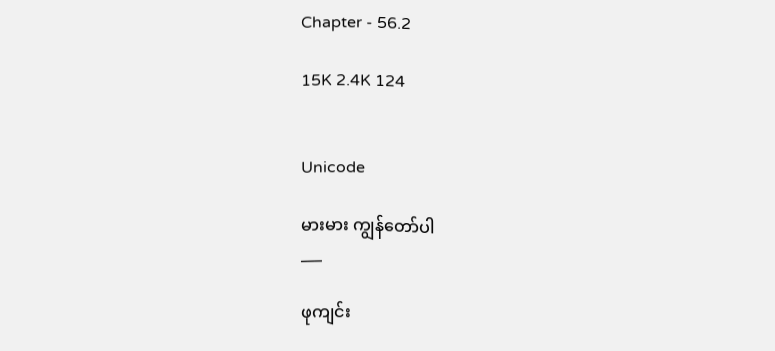Chapter - 56.2

15K 2.4K 124


Unicode

မားမား ကျွန်တော်ပါ
___

ဖုကျင်း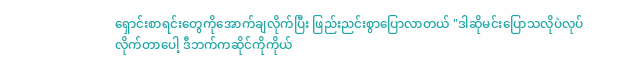ရှောင်းစာရင်းတွေကိုအောက်ချလိုက်ပြီး ဖြည်းညင်းစွာပြောလာတယ် "ဒါဆိုမင်းပြောသလိုပဲလုပ်လိုက်တာပေါ့ ဒီဘက်ကဆိုင်ကိုကိုယ်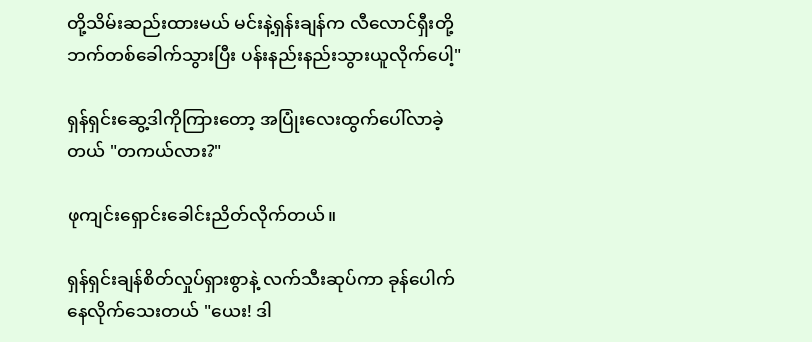တို့သိမ်းဆည်းထားမယ် မင်းနဲ့ရှန်းချန်က လီလောင်ရှီးတို့ဘက်တစ်ခေါက်သွားပြီး ပန်းနည်းနည်းသွားယူလိုက်ပေါ့"

ရှန်ရှင်းဆွေ့ဒါကိုကြားတော့ အပြုံးလေးထွက်ပေါ်လာခဲ့တယ် "တကယ်လား?"

ဖုကျင်းရှောင်းခေါင်းညိတ်လိုက်တယ်။

ရှန်ရှင်းချန်စိတ်လှုပ်ရှားစွာနဲ့ လက်သီးဆုပ်ကာ ခုန်ပေါက်နေလိုက်သေးတယ် "ယေး! ဒါ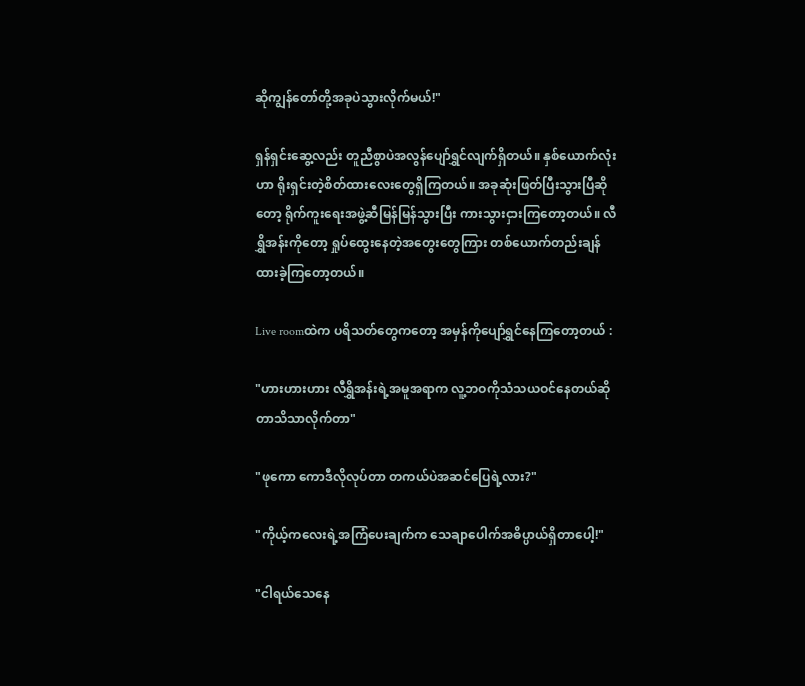ဆိုကျွန်တော်တို့အခုပဲသွားလိုက်မယ်!"

ရှန်ရှင်းဆွေ့လည်း တူညီစွာပဲအလွန်ပျော်ရွှင်လျက်ရှိတယ်။ နှစ်ယောက်လုံးဟာ ရိုးရှင်းတဲ့စိတ်ထားလေးတွေရှိကြတယ်။ အခုဆုံးဖြတ်ပြီးသွားပြီဆိုတော့ ရိုက်ကူးရေးအဖွဲ့ဆီမြန်မြန်သွားပြီး ကားသွားငှားကြတော့တယ်။ လီရွှိအန်းကိုတော့ ရှုပ်ထွေးနေတဲ့အတွေးတွေကြား တစ်ယောက်တည်းချန်ထားခဲ့ကြတော့တယ်။

Live roomထဲက ပရိသတ်တွေကတော့ အမှန်ကိုပျော်ရွှင်နေကြတော့တယ် :

"ဟားဟားဟား လီရွှိအန်းရဲ့အမူအရာက လူ့ဘဝကိုသံသယဝင်နေတယ်ဆိုတာသိသာလိုက်တာ"

"ဖုကော ကောဒီလိုလုပ်တာ တကယ်ပဲအဆင်ပြေရဲ့လား?"

"ကိုယ့်ကလေးရဲ့အကြံပေးချက်က သေချာပေါက်အဓိပ္ပာယ်ရှိတာပေါ့!"

"ငါရယ်သေနေ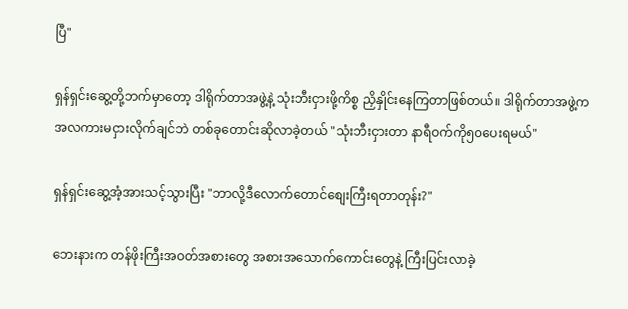ပြီ"

ရှန်ရှင်းဆွေ့တို့ဘက်မှာတော့ ဒါရိုက်တာအဖွဲ့နဲ့ သုံးဘီးငှားဖို့ကိစ္စ ညှိနှိုင်းနေကြတာဖြစ်တယ်။ ဒါရိုက်တာအဖွဲ့က အလကားမငှားလိုက်ချင်ဘဲ တစ်ခုတောင်းဆိုလာခဲ့တယ် "သုံးဘီးငှားတာ နာရီဝက်ကို၅၀ပေးရမယ်"

ရှန်ရှင်းဆွေ့အံ့အားသင့်သွားပြီး "ဘာလို့ဒီလောက်တောင်စျေးကြီးရတာတုန်း?"

ဘေးနားက တန်ဖိုးကြီးအဝတ်အစားတွေ အစားအသောက်ကောင်းတွေနဲ့ ကြီးပြင်းလာခဲ့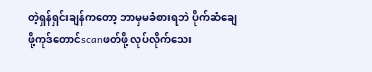တဲ့ရှန်ရှင်းချန်ကတော့ ဘာမှမခံစားရဘဲ ပိုက်ဆံချေဖို့ကုဒ်တောင်scanဖတ်ဖို့ လုပ်လိုက်သေး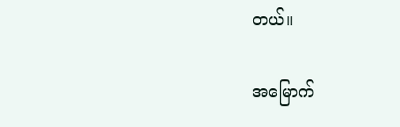တယ်။

အမြောက်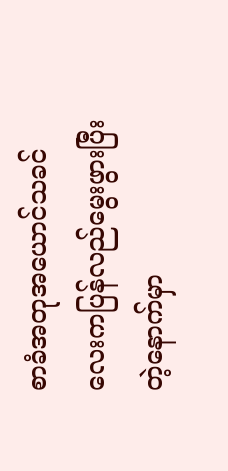စာခံအတုအယောင်သခင်လေးကပြန်လည်မွေးဖွားပြီးတဲ့နောက်မှာ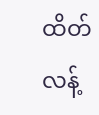ထိတ်လန့်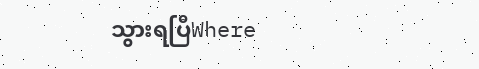သွားရပြီWhere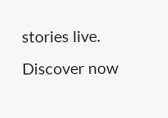stories live. Discover now